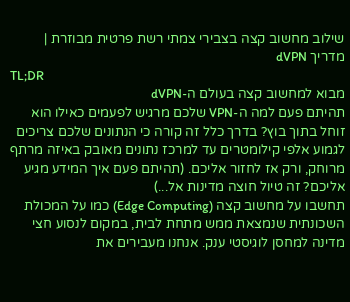שילוב מחשוב קצה בצבירי צמתי רשת פרטית מבוזרת | מדריך dVPN
TL;DR
מבוא למחשוב קצה בעולם ה-dVPN
תהיתם פעם למה ה-VPN שלכם מרגיש לפעמים כאילו הוא זוחל בתוך בוץ? בדרך כלל זה קורה כי הנתונים שלכם צריכים לגמוע אלפי קילומטרים עד למרכז נתונים מאובק באיזה מרתף מרוחק, ורק אז לחזור אליכם. (תהיתם פעם איך המידע מגיע אליכם? זה טיול חוצה מדינות אל...)
תחשבו על מחשוב קצה (Edge Computing) כמו על המכולת השכונתית שנמצאת ממש מתחת לבית, במקום לנסוע חצי מדינה למחסן לוגיסטי ענק. אנחנו מעבירים את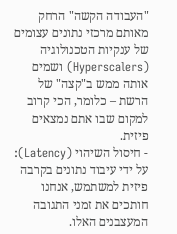"העבודה הקשה" הרחק מאותם מרכזי נתונים עצומים של ענקיות הטכנולוגיה (Hyperscalers) ושמים אותה ממש ב"קצה" של הרשת – כלומר, הכי קרוב למקום שבו אתם נמצאים פיזית.
- חיסול השיהוי (Latency): על ידי עיבוד נתונים בקרבה פיזית למשתמש, אנחנו חותכים את זמני התגובה המעצבנים האלו.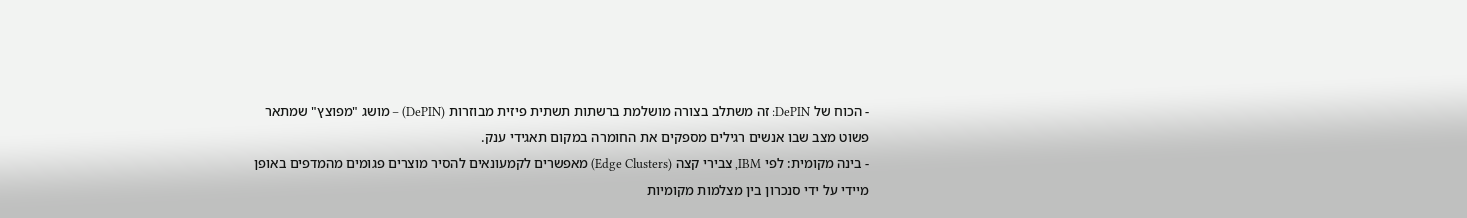- הכוח של DePIN: זה משתלב בצורה מושלמת ברשתות תשתית פיזית מבוזרות (DePIN) – מושג "מפוצץ" שמתאר פשוט מצב שבו אנשים רגילים מספקים את החומרה במקום תאגידי ענק.
- בינה מקומית: לפי IBM, צבירי קצה (Edge Clusters) מאפשרים לקמעונאים להסיר מוצרים פגומים מהמדפים באופן מיידי על ידי סנכרון בין מצלמות מקומיות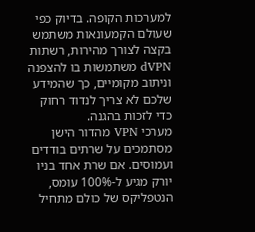למערכות הקופה. בדיוק כפי שעולם הקמעונאות משתמש בקצה לצורך מהירות, רשתות dVPN משתמשות בו להצפנה וניתוב מקומיים, כך שהמידע שלכם לא צריך לנדוד רחוק כדי לזכות בהגנה.
מערכי VPN מהדור הישן מסתמכים על שרתים בודדים ועמוסים. אם שרת אחד בניו יורק מגיע ל-100% עומס, הנטפליקס של כולם מתחיל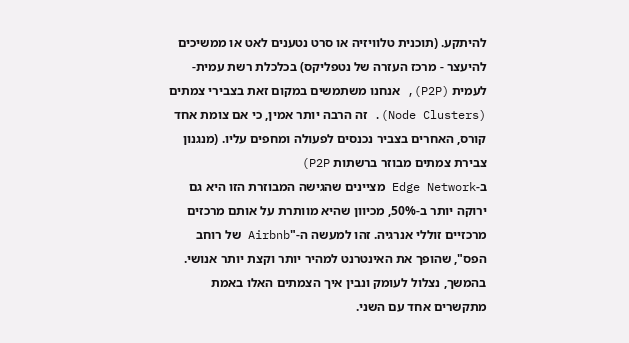להיתקע. (תוכנית טלוויזיה או סרט נטענים לאט או ממשיכים להיעצר - מרכז העזרה של נטפליקס) בכלכלת רשת עמית-לעמית (P2P), אנחנו משתמשים במקום זאת בצבירי צמתים (Node Clusters). זה הרבה יותר אמין, כי אם צומת אחד קורס, האחרים בצביר נכנסים לפעולה ומחפים עליו. (מנגנון צבירת צמתים מבוזר ברשתות P2P)
ב-Edge Network מציינים שהגישה המבוזרת הזו היא גם ירוקה יותר ב-50%, מכיוון שהיא מוותרת על אותם מרכזים מרכזיים זוללי אנרגיה. זהו למעשה ה-"Airbnb של רוחב הפס", שהופך את האינטרנט למהיר יותר וקצת יותר אנושי.
בהמשך, נצלול לעומק ונבין איך הצמתים האלו באמת מתקשרים אחד עם השני.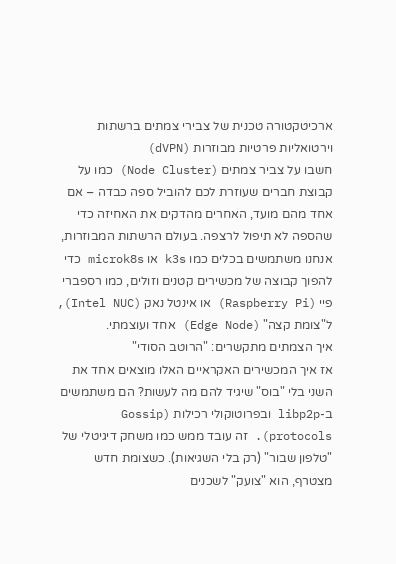ארכיטקטורה טכנית של צבירי צמתים ברשתות וירטואליות פרטיות מבוזרות (dVPN)
חשבו על צביר צמתים (Node Cluster) כמו על קבוצת חברים שעוזרת לכם להוביל ספה כבדה – אם אחד מהם מועד, האחרים מהדקים את האחיזה כדי שהספה לא תיפול לרצפה. בעולם הרשתות המבוזרות, אנחנו משתמשים בכלים כמו k3s או microk8s כדי להפוך קבוצה של מכשירים קטנים וזולים, כמו רספברי פיי (Raspberry Pi) או אינטל נאק (Intel NUC), ל"צומת קצה" (Edge Node) אחד ועוצמתי.
איך הצמתים מתקשרים: "הרוטב הסודי"
אז איך המכשירים האקראיים האלו מוצאים אחד את השני בלי "בוס" שיגיד להם מה לעשות? הם משתמשים ב-libp2p ובפרוטוקולי רכילות (Gossip protocols). זה עובד ממש כמו משחק דיגיטלי של "טלפון שבור" (רק בלי השגיאות). כשצומת חדש מצטרף, הוא "צועק" לשכנים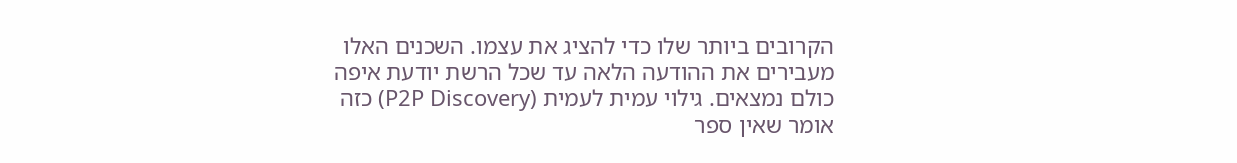הקרובים ביותר שלו כדי להציג את עצמו. השכנים האלו מעבירים את ההודעה הלאה עד שכל הרשת יודעת איפה כולם נמצאים. גילוי עמית לעמית (P2P Discovery) כזה אומר שאין ספר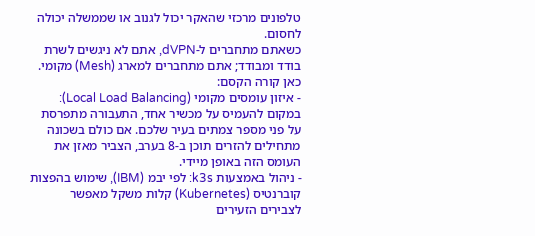טלפונים מרכזי שהאקר יכול לגנוב או שממשלה יכולה לחסום.
כשאתם מתחברים ל-dVPN, אתם לא ניגשים לשרת בודד ומבודד; אתם מתחברים למארג (Mesh) מקומי. כאן קורה הקסם:
- איזון עומסים מקומי (Local Load Balancing): במקום להעמיס על מכשיר אחד, התעבורה מתפרסת על פני מספר צמתים בעיר שלכם. אם כולם בשכונה מתחילים להזרים תוכן ב-8 בערב, הצביר מאזן את העומס הזה באופן מיידי.
- ניהול באמצעות k3s: לפי יבמ (IBM), שימוש בהפצות קוברנטיס (Kubernetes) קלות משקל מאפשר לצבירים הזעירים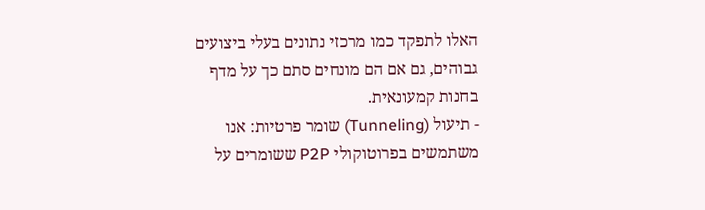האלו לתפקד כמו מרכזי נתונים בעלי ביצועים גבוהים, גם אם הם מונחים סתם כך על מדף בחנות קמעונאית.
- תיעול (Tunneling) שומר פרטיות: אנו משתמשים בפרוטוקולי P2P ששומרים על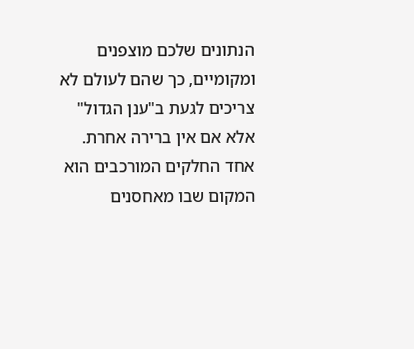הנתונים שלכם מוצפנים ומקומיים, כך שהם לעולם לא צריכים לגעת ב"ענן הגדול" אלא אם אין ברירה אחרת.
אחד החלקים המורכבים הוא המקום שבו מאחסנים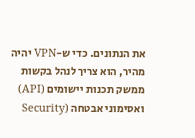את הנתונים. כדי ש-VPN יהיה מהיר, הוא צריך לנהל בקשות ממשק תכנות יישומים (API) ואסימוני אבטחה (Security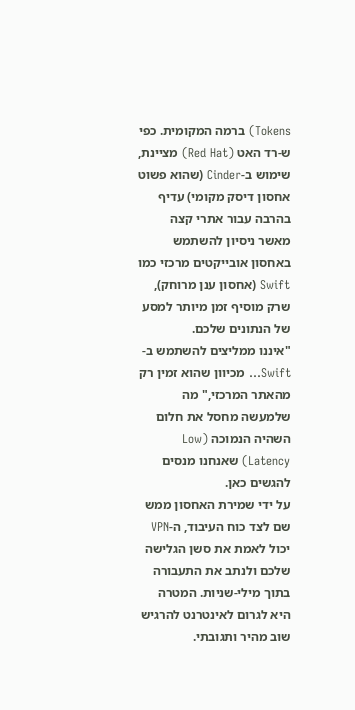Tokens) ברמה המקומית. כפי ש-רד האט (Red Hat) מציינת, שימוש ב-Cinder (שהוא פשוט אחסון דיסק מקומי) עדיף בהרבה עבור אתרי קצה מאשר ניסיון להשתמש באחסון אובייקטים מרכזי כמו Swift (אחסון ענן מרוחק), שרק מוסיף זמן מיותר למסע של הנתונים שלכם.
"איננו ממליצים להשתמש ב-Swift... מכיוון שהוא זמין רק מהאתר המרכזי," מה שלמעשה מחסל את חלום השהיה הנמוכה (Low Latency) שאנחנו מנסים להגשים כאן.
על ידי שמירת האחסון ממש שם לצד כוח העיבוד, ה-VPN יכול לאמת את סשן הגלישה שלכם ולנתב את התעבורה בתוך מילי-שניות. המטרה היא לגרום לאינטרנט להרגיש שוב מהיר ותגובתי.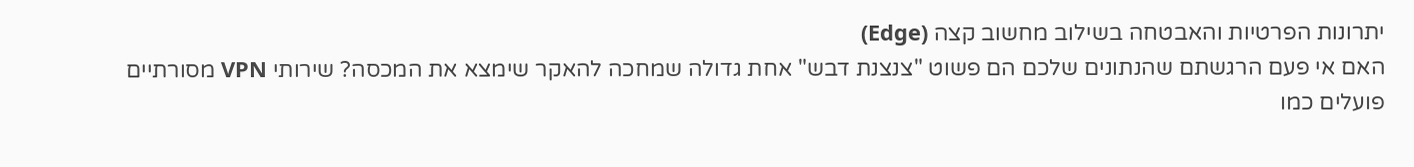יתרונות הפרטיות והאבטחה בשילוב מחשוב קצה (Edge)
האם אי פעם הרגשתם שהנתונים שלכם הם פשוט "צנצנת דבש" אחת גדולה שמחכה להאקר שימצא את המכסה? שירותי VPN מסורתיים פועלים כמו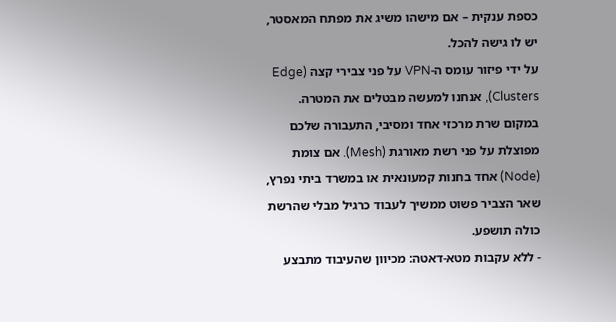כספת ענקית – אם מישהו משיג את מפתח המאסטר, יש לו גישה להכל.
על ידי פיזור עומס ה-VPN על פני צבירי קצה (Edge Clusters), אנחנו למעשה מבטלים את המטרה. במקום שרת מרכזי אחד ומסיבי, התעבורה שלכם מפוצלת על פני רשת מאורגת (Mesh). אם צומת (Node) אחד בחנות קמעונאית או במשרד ביתי נפרץ, שאר הצביר פשוט ממשיך לעבוד כרגיל מבלי שהרשת כולה תושפע.
- ללא עקבות מטא-דאטה: מכיוון שהעיבוד מתבצע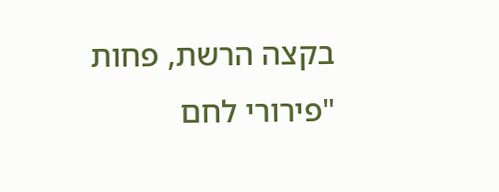בקצה הרשת, פחות "פירורי לחם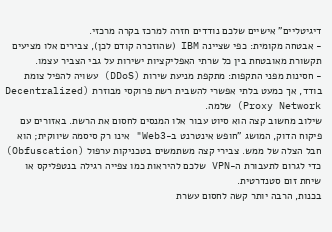דיגיטליים" אישיים שלכם נודדים חזרה למרכז בקרה מרכזי.
- אבטחה מקומית: כפי שציינה IBM (שהוזכרה קודם לכן), צבירים אלו מציעים תקשורת מאובטחת בין כל שרתי האפליקציות ישירות על גבי הצביר עצמו.
- חסינות מפני התקפות: מתקפת מניעת שירות (DDoS) עשויה להפיל צומת בודד, אך כמעט בלתי אפשרי להשבית רשת פרוקסי מבוזרת (Decentralized Proxy Network) שלמה.
שילוב מחשוב קצה הוא סיוט עבור אלו המנסים לחסום את הרשת. באזורים עם פיקוח הדוק, המושג "חופש אינטרנט ב-Web3" אינו רק סיסמה שיווקית; הוא חבל הצלה של ממש. צבירי קצה משתמשים בטכניקות ערפול (Obfuscation) כדי לגרום לתעבורת ה-VPN שלכם להיראות כמו צפייה רגילה בנטפליקס או שיחת זום סטנדרטית.
בכנות, הרבה יותר קשה לחסום עשרת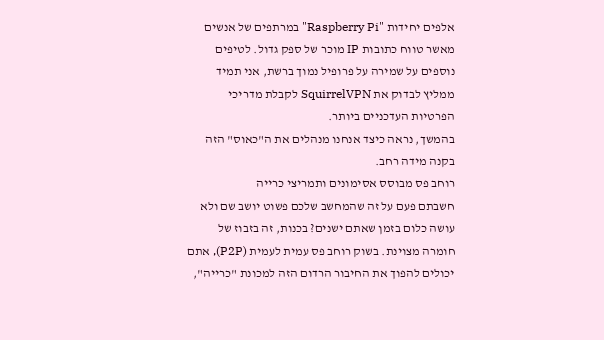אלפים יחידות "Raspberry Pi" במרתפים של אנשים מאשר טווח כתובות IP מוכר של ספק גדול. לטיפים נוספים על שמירה על פרופיל נמוך ברשת, אני תמיד ממליץ לבדוק את SquirrelVPN לקבלת מדריכי הפרטיות העדכניים ביותר.
בהמשך, נראה כיצד אנחנו מנהלים את ה"כאוס" הזה בקנה מידה רחב.
רוחב פס מבוסס אסימונים ותמריצי כרייה
חשבתם פעם על זה שהמחשב שלכם פשוט יושב שם ולא עושה כלום בזמן שאתם ישנים? בכנות, זה בזבוז של חומרה מצוינת. בשוק רוחב פס עמית לעמית (P2P), אתם יכולים להפוך את החיבור הרדום הזה למכונת "כרייה",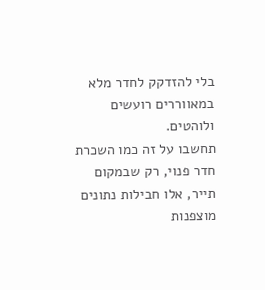בלי להזדקק לחדר מלא במאווררים רועשים ולוהטים.
תחשבו על זה כמו השכרת חדר פנוי, רק שבמקום תייר, אלו חבילות נתונים מוצפנות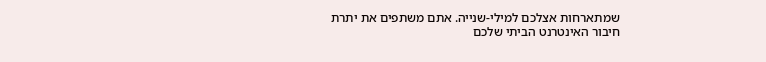שמתארחות אצלכם למילי-שנייה. אתם משתפים את יתרת חיבור האינטרנט הביתי שלכם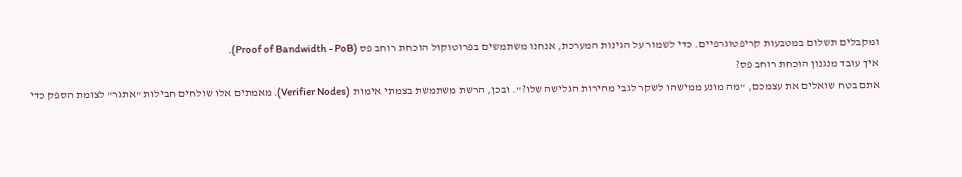ומקבלים תשלום במטבעות קריפטוגרפיים. כדי לשמור על הגינות המערכת, אנחנו משתמשים בפרוטוקול הוכחת רוחב פס (Proof of Bandwidth - PoB).
איך עובד מנגנון הוכחת רוחב פס?
אתם בטח שואלים את עצמכם, "מה מונע ממישהו לשקר לגבי מהירות הגלישה שלו?". ובכן, הרשת משתמשת בצמתי אימות (Verifier Nodes). מאמתים אלו שולחים חבילות "אתגר" לצומת הספק כדי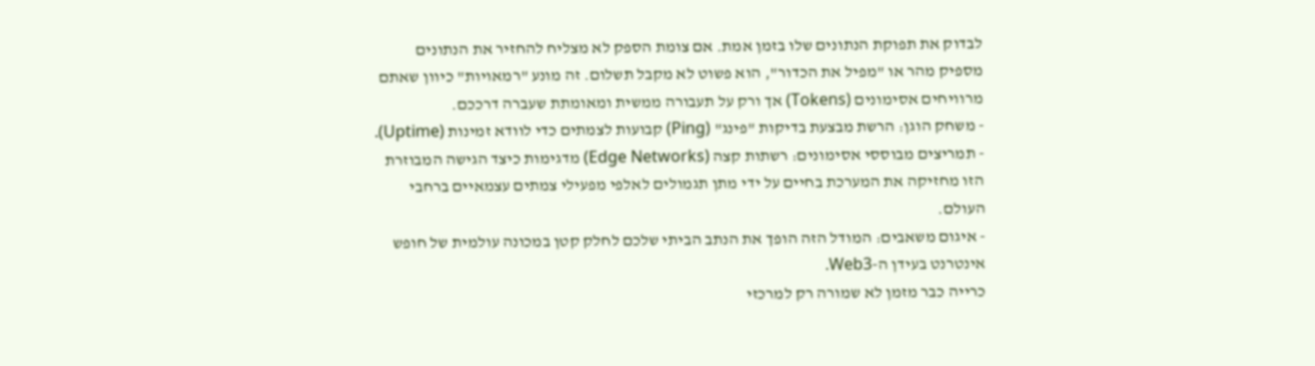לבדוק את תפוקת הנתונים שלו בזמן אמת. אם צומת הספק לא מצליח להחזיר את הנתונים מספיק מהר או "מפיל את הכדור", הוא פשוט לא מקבל תשלום. זה מונע "רמאויות" כיוון שאתם מרוויחים אסימונים (Tokens) אך ורק על תעבורה ממשית ומאומתת שעברה דרככם.
- משחק הוגן: הרשת מבצעת בדיקות "פינג" (Ping) קבועות לצמתים כדי לוודא זמינות (Uptime).
- תמריצים מבוססי אסימונים: רשתות קצה (Edge Networks) מדגימות כיצד הגישה המבוזרת הזו מחזיקה את המערכת בחיים על ידי מתן תגמולים לאלפי מפעילי צמתים עצמאיים ברחבי העולם.
- איגום משאבים: המודל הזה הופך את הנתב הביתי שלכם לחלק קטן במכונה עולמית של חופש אינטרנט בעידן ה-Web3.
כרייה כבר מזמן לא שמורה רק למרכזי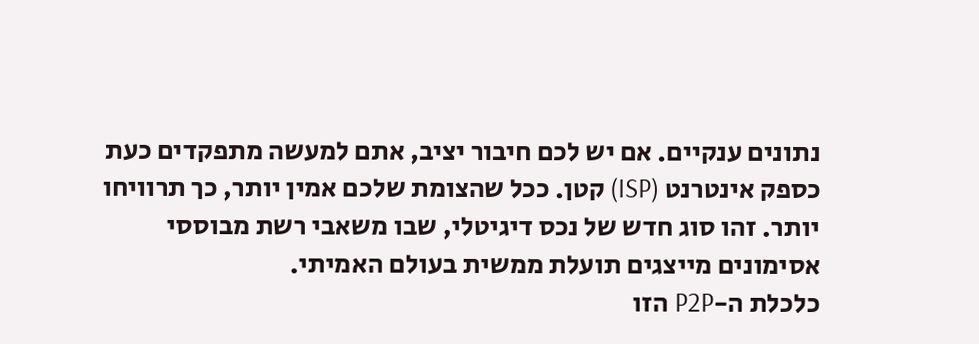נתונים ענקיים. אם יש לכם חיבור יציב, אתם למעשה מתפקדים כעת כספק אינטרנט (ISP) קטן. ככל שהצומת שלכם אמין יותר, כך תרוויחו יותר. זהו סוג חדש של נכס דיגיטלי, שבו משאבי רשת מבוססי אסימונים מייצגים תועלת ממשית בעולם האמיתי.
כלכלת ה-P2P הזו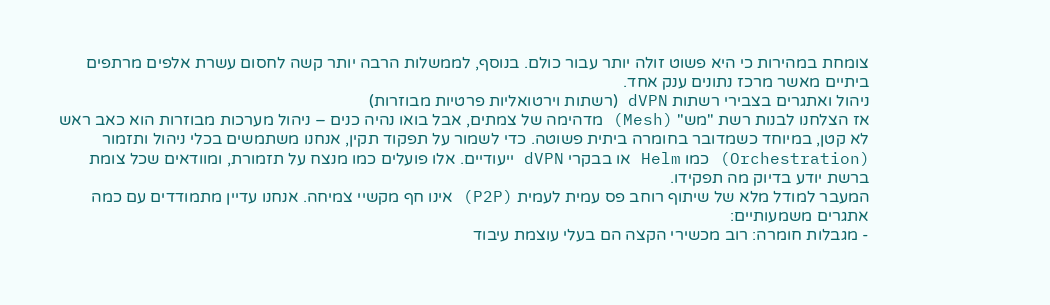צומחת במהירות כי היא פשוט זולה יותר עבור כולם. בנוסף, לממשלות הרבה יותר קשה לחסום עשרת אלפים מרתפים ביתיים מאשר מרכז נתונים ענק אחד.
ניהול ואתגרים בצבירי רשתות dVPN (רשתות וירטואליות פרטיות מבוזרות)
אז הצלחנו לבנות רשת "מש" (Mesh) מדהימה של צמתים, אבל בואו נהיה כנים – ניהול מערכות מבוזרות הוא כאב ראש לא קטן, במיוחד כשמדובר בחומרה ביתית פשוטה. כדי לשמור על תפקוד תקין, אנחנו משתמשים בכלי ניהול ותזמור (Orchestration) כמו Helm או בבקרי dVPN ייעודיים. אלו פועלים כמו מנצח על תזמורת, ומוודאים שכל צומת ברשת יודע בדיוק מה תפקידו.
המעבר למודל מלא של שיתוף רוחב פס עמית לעמית (P2P) אינו חף מקשיי צמיחה. אנחנו עדיין מתמודדים עם כמה אתגרים משמעותיים:
- מגבלות חומרה: רוב מכשירי הקצה הם בעלי עוצמת עיבוד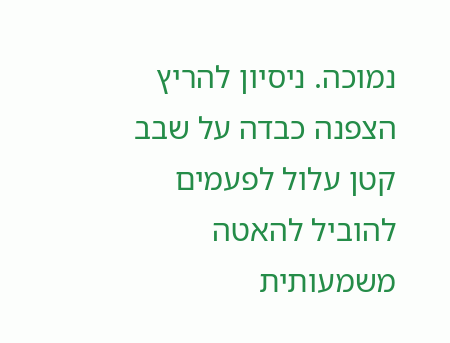נמוכה. ניסיון להריץ הצפנה כבדה על שבב קטן עלול לפעמים להוביל להאטה משמעותית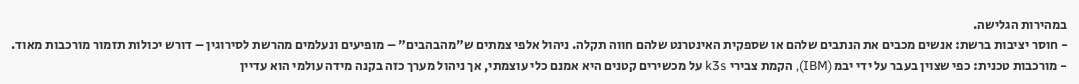במהירות הגלישה.
- חוסר יציבות ברשת: אנשים מכבים את הנתבים שלהם או שספקית האינטרנט שלהם חווה תקלה. ניהול אלפי צמתים ש"מהבהבים" – מופיעים ונעלמים מהרשת לסירוגין – דורש יכולות תזמור מורכבות מאוד.
- מורכבות טכנית: כפי שצוין בעבר על ידי יבמ (IBM), הקמת צבירי k3s על מכשירים קטנים היא אמנם כלי עוצמתי, אך ניהול מערך כזה בקנה מידה עולמי הוא עדיין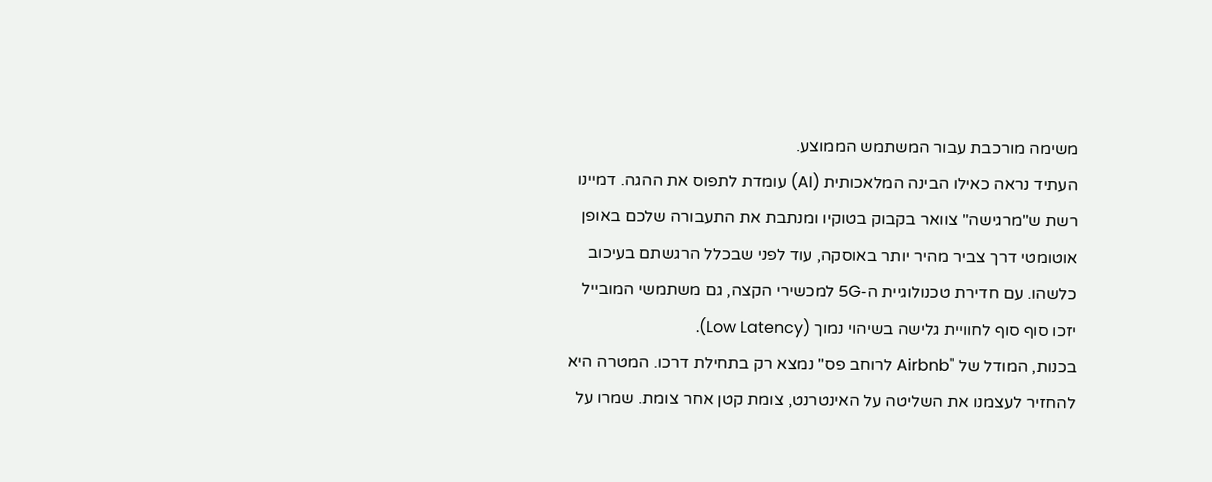משימה מורכבת עבור המשתמש הממוצע.
העתיד נראה כאילו הבינה המלאכותית (AI) עומדת לתפוס את ההגה. דמיינו רשת ש"מרגישה" צוואר בקבוק בטוקיו ומנתבת את התעבורה שלכם באופן אוטומטי דרך צביר מהיר יותר באוסקה, עוד לפני שבכלל הרגשתם בעיכוב כלשהו. עם חדירת טכנולוגיית ה-5G למכשירי הקצה, גם משתמשי המובייל יזכו סוף סוף לחוויית גלישה בשיהוי נמוך (Low Latency).
בכנות, המודל של "Airbnb לרוחב פס" נמצא רק בתחילת דרכו. המטרה היא להחזיר לעצמנו את השליטה על האינטרנט, צומת קטן אחר צומת. שמרו על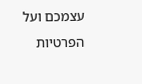עצמכם ועל הפרטיות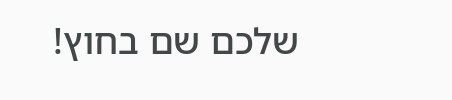שלכם שם בחוץ!